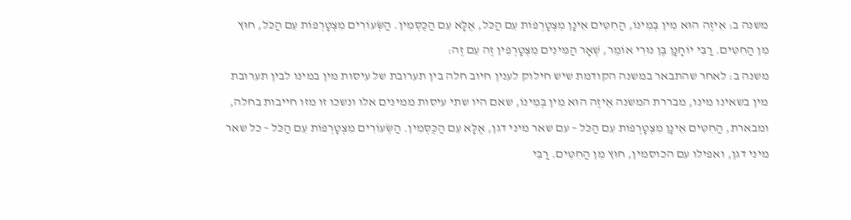משנה ב: אֵיזֶה הוּא מִין בְּמִינוֹ, הַחִטִּים אֵינָן מִצְטָרְפוֹת עִם הַכֹּל, אֶלָּא עִם הַכֻּסְּמִין. הַשְּׂעוֹרִים מִצְטָרְפוֹת עִם הַכֹּל, חוּץ מִן הַחִטִּים. רַבִּי יוֹחָנָן בֶּן נוּרִי אוֹמֵר, שְׁאָר הַמִּינִים מִצְטָרְפִין זֶה עִם זֶה:
משנה ב: לאחר שהתבאר במשנה הקודמת שיש חילוק לענין חיוב חלה בין תערובת של עיסות מין במינו לבין תערובת מין בשאינו מינו, מבררת המשנה אֵיזֶה הוּא מִין בְּמִינוֹ, שאם היו שתי עיסות ממינים אלו ונשכו זו מזו חייבות בחלה, ומבארת, הַחִטִּים אֵינָן מִצְטָרְפוֹת עִם הַכֹּל – עם שאר מיני דגן, אֶלָּא עִם הַכֻּסְּמִין. הַשְּׂעוֹרִים מִצְטָרְפוֹת עִם הַכֹּל – כל שאר מיני דגן, ואפילו עם הכוסמין, חוּץ מִן הַחִטִּים. רַבִּי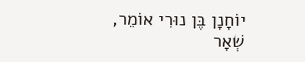יוֹחָנָן בֶּן נוּרִי אוֹמֵר, שְׁאָר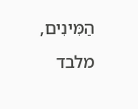הַמִּינִים, מלבד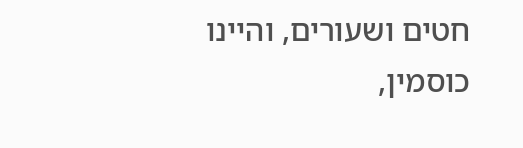חטים ושעורים, והיינו כוסמין,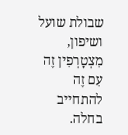שבולת שועל ושיפון, מִצְטָרְפִין זֶה עִם זֶה להתחייב בחלה.